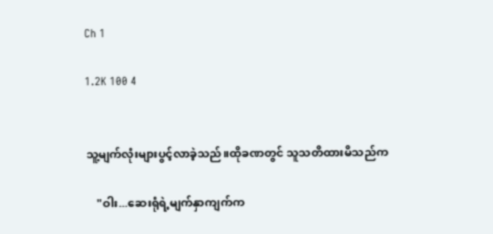Ch 1

1.2K 100 4


သူ့မျက်လုံးများပွင့်လာခဲ့သည်။ထိုခဏတွင် သူသတိထားမိသည်က

    "ဝါး...ဆေးရုံရဲ့မျက်နှာကျက်က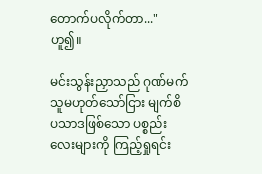တောက်ပလိုက်တာ..."ဟူ၍။

မင်းသွန်းညှာသည် ဂုဏ်မက်သူမဟုတ်သော်ငြား မျက်စိပသာဒဖြစ်သော ပစ္စည်းလေးများကို ကြည့်ရှုရင်း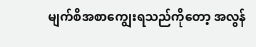မျက်စိအစာကျွေးရသည်ကိုတော့ အလွန်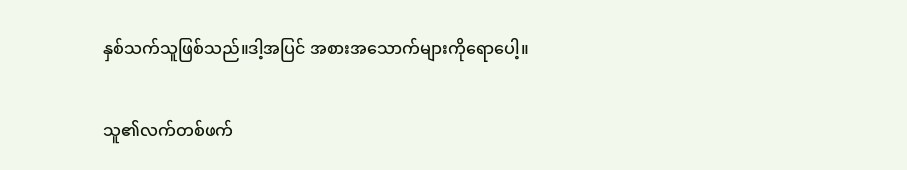နှစ်သက်သူဖြစ်သည်။ဒါ့အပြင် အစားအသောက်များကိုရောပေါ့။

သူ၏လက်တစ်ဖက်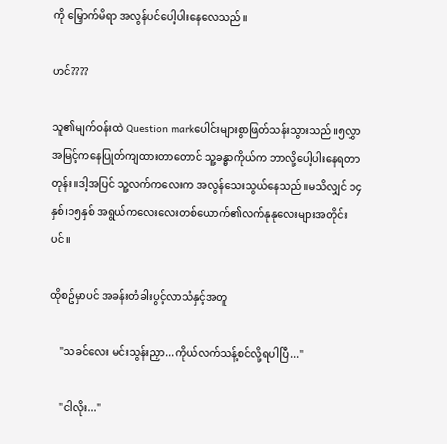ကို မြှောက်မိရာ အလွန်ပင်ပေါ့ပါးနေလေသည်။

ဟင်????

သူ၏မျက်ဝန်းထဲ Question markပေါင်းများစွာဖြတ်သန်းသွားသည်။၅လွှာအမြင့်ကနေပြုတ်ကျထားတာတောင် သူ့ခန္ဓာကိုယ်က ဘာလို့ပေါ့ပါးနေရတာတုန်း။ဒါ့အပြင် သူ့လက်ကလေးက အလွန်သေးသွယ်နေသည်။မသိလျှင် ၁၄နှစ်၊၁၅နှစ် အရွယ်ကလေးလေးတစ်ယောက်၏လက်နုနုလေးများအတိုင်းပင်။

ထိုစဥ်မှာပင် အခန်းတံခါးပွင့်လာသံနှင့်အတူ

    "သခင်လေး မင်းသွန်းညှာ...ကိုယ်လက်သန့်စင်လို့ရပါပြီ..."

    "ငါလိုး..."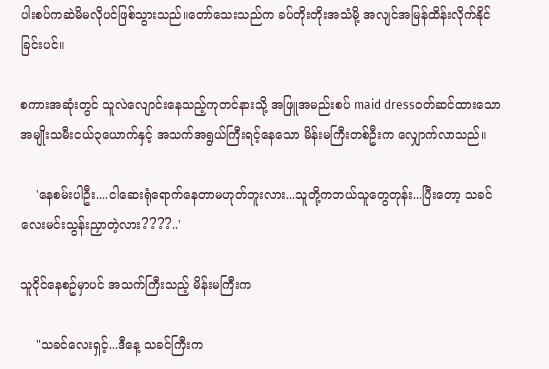ပါးစပ်ကဆဲမိမလိုပင်ဖြစ်သွားသည်။တော်သေးသည်က ခပ်တိုးတိုးအသံမို့ အလျင်အမြန်ထိန်းလိုက်နိုင်ခြင်းပင်။

စကားအဆုံးတွင် သူလဲလျောင်းနေသည့်ကုတင်နားသို့ အဖြူအမည်းစပ် maid dressဝတ်ဆင်ထားသော အမျိုးသမီးငယ်၃ယောက်နှင့် အသက်အရွယ်ကြီးရင့်နေသော မိန်းမကြီးတစ်ဦးက လျှောက်လာသည်။

    'နေစမ်းပါဦး....ငါဆေးရုံရောက်နေတာမဟုတ်ဘူးလား...သူတို့ကဘယ်သူတွေတုန်း...ပြီးတော့ သခင်လေးမင်းသွန်းညှာတဲ့လား????..'

သူငိုင်နေစဥ်မှာပင် အသက်ကြီးသည့် မိန်းမကြီးက

    "သခင်လေးရှင့်...ဒီနေ့ သခင်ကြီးက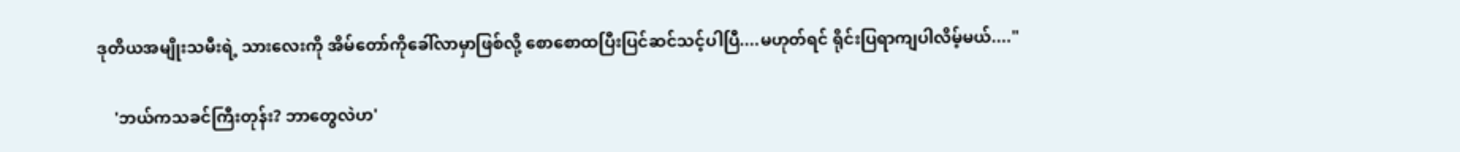ဒုတိယအမျိုးသမီးရဲ့ သားလေးကို အိမ်တော်ကိုခေါ်လာမှာဖြစ်လို့ စောစောထပြီးပြင်ဆင်သင့်ပါပြီ....မဟုတ်ရင် ရိုင်းပြရာကျပါလိမ့်မယ်...."

    'ဘယ်ကသခင်ကြီးတုန်း? ဘာတွေလဲဟ'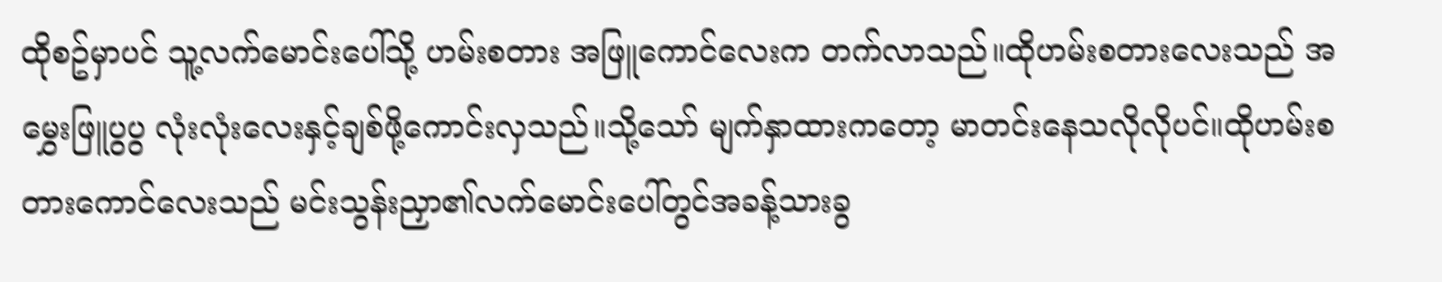ထိုစဥ်မှာပင် သူ့လက်မောင်းပေါ်သို့ ဟမ်းစတား အဖြူကောင်လေးက တက်လာသည်။ထိုဟမ်းစတားလေးသည် အမွှေးဖြူပွပွ လုံးလုံးလေးနှင့်ချစ်ဖို့ကောင်းလှသည်။သို့သော် မျက်နှာထားကတော့ မာတင်းနေသလိုလိုပင်။ထိုဟမ်းစတားကောင်လေးသည် မင်းသွန်းညှာ၏လက်မောင်းပေါ်တွင်အခန့်သားခွ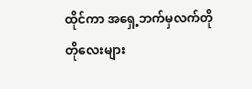ထိုင်ကာ အရှေ့ဘက်မှလက်တိုတိုလေးများ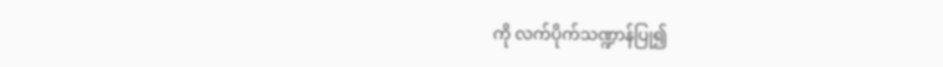ကို လက်ပိုက်သဏ္ဍာန်ပြု၍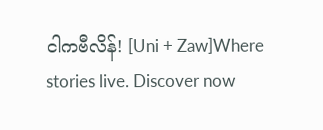ငါကဗီလိန်! [Uni + Zaw]Where stories live. Discover now